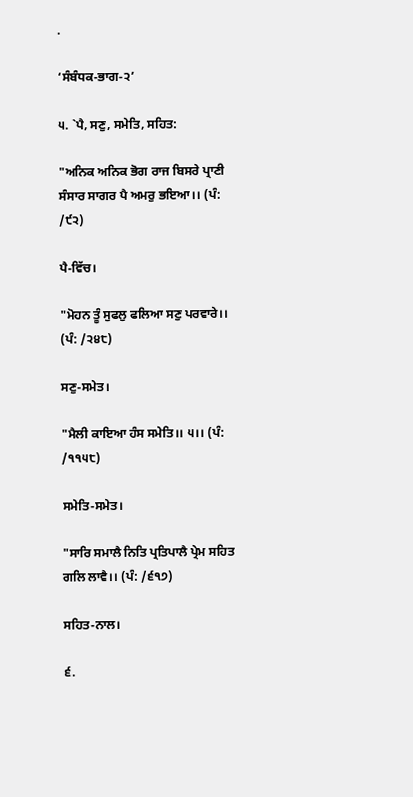.

‘ਸੰਬੰਧਕ-ਭਾਗ-੨’

੫. `ਪੈ, ਸਣੁ, ਸਮੇਤਿ, ਸਹਿਤ:

"ਅਨਿਕ ਅਨਿਕ ਭੋਗ ਰਾਜ ਬਿਸਰੇ ਪ੍ਰਾਣੀ ਸੰਸਾਰ ਸਾਗਰ ਪੈ ਅਮਰੁ ਭਇਆ।। (ਪੰ: /੯੨)

ਪੈ-ਵਿੱਚ।

"ਮੋਹਨ ਤੂੰ ਸੁਫਲੁ ਫਲਿਆ ਸਣੁ ਪਰਵਾਰੇ।। (ਪੰ: /੨੪੮)

ਸਣੁ-ਸਮੇਤ।

"ਮੈਲੀ ਕਾਇਆ ਹੰਸ ਸਮੇਤਿ।। ੫।। (ਪੰ: /੧੧੫੮)

ਸਮੇਤਿ-ਸਮੇਤ।

"ਸਾਰਿ ਸਮਾਲੈ ਨਿਤਿ ਪ੍ਰਤਿਪਾਲੈ ਪ੍ਰੇਮ ਸਹਿਤ ਗਲਿ ਲਾਵੈ।। (ਪੰ: /੬੧੭)

ਸਹਿਤ-ਨਾਲ।

੬.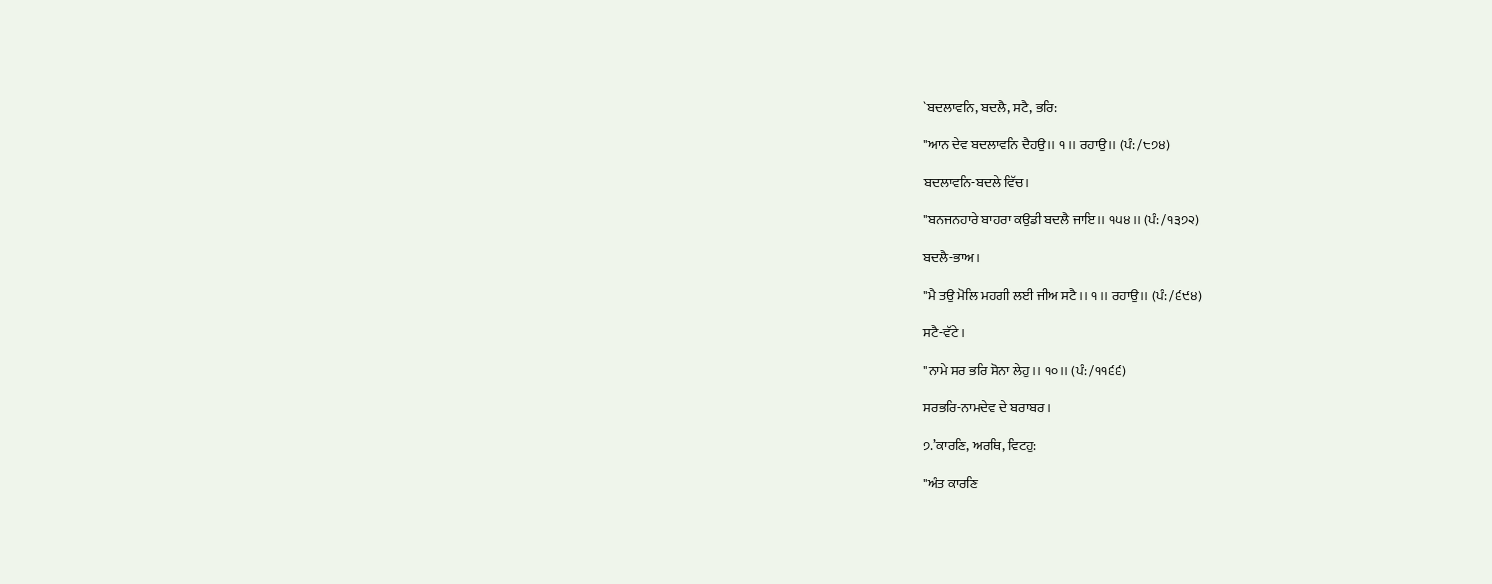`ਬਦਲਾਵਨਿ, ਬਦਲੈ, ਸਟੈ, ਭਰਿ:

"ਆਨ ਦੇਵ ਬਦਲਾਵਨਿ ਦੈਹਉ।। ੧।। ਰਹਾਉ।। (ਪੰ: /੮੭੪)

ਬਦਲਾਵਨਿ-ਬਦਲੇ ਵਿੱਚ।

"ਬਨਜਨਹਾਰੇ ਬਾਹਰਾ ਕਉਡੀ ਬਦਲੈ ਜਾਇ।। ੧੫੪।। (ਪੰ: /੧੩੭੨)

ਬਦਲੈ-ਭਾਅ।

"ਮੈ ਤਉ ਮੋਲਿ ਮਹਗੀ ਲਈ ਜੀਅ ਸਟੈ।। ੧।। ਰਹਾਉ।। (ਪੰ: /੬੯੪)

ਸਟੈ-ਵੱਟੇ।

"ਨਾਮੇ ਸਰ ਭਰਿ ਸੋਨਾ ਲੇਹੁ।। ੧੦।। (ਪੰ: /੧੧੬੬)

ਸਰਭਰਿ-ਨਾਮਦੇਵ ਦੇ ਬਰਾਬਰ।

੭.’ਕਾਰਣਿ, ਅਰਥਿ, ਵਿਟਹੁ:

"ਅੰਤ ਕਾਰਣਿ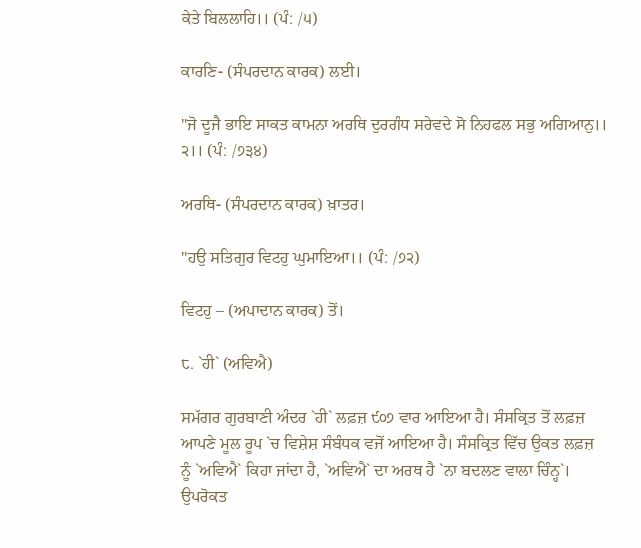ਕੇਤੇ ਬਿਲਲਾਹਿ।। (ਪੰ: /੫)

ਕਾਰਣਿ- (ਸੰਪਰਦਾਨ ਕਾਰਕ) ਲਈ।

"ਜੋ ਦੂਜੈ ਭਾਇ ਸਾਕਤ ਕਾਮਨਾ ਅਰਥਿ ਦੁਰਗੰਧ ਸਰੇਵਦੇ ਸੋ ਨਿਹਫਲ ਸਭੁ ਅਗਿਆਨੁ।। ੨।। (ਪੰ: /੭੩੪)

ਅਰਥਿ- (ਸੰਪਰਦਾਨ ਕਾਰਕ) ਖ਼ਾਤਰ।

"ਹਉ ਸਤਿਗੁਰ ਵਿਟਹੁ ਘੁਮਾਇਆ।। (ਪੰ: /੭੨)

ਵਿਟਹੁ – (ਅਪਾਦਾਨ ਕਾਰਕ) ਤੋਂ।

੮. `ਹੀ` (ਅਵਿਐ)

ਸਮੱਗਰ ਗੁਰਬਾਣੀ ਅੰਦਰ `ਹੀ` ਲਫ਼ਜ਼ ੯੦੭ ਵਾਰ ਆਇਆ ਹੈ। ਸੰਸਕ੍ਰਿਤ ਤੋਂ ਲਫ਼ਜ਼ ਆਪਣੇ ਮੂਲ ਰੂਪ `ਚ ਵਿਸ਼ੇਸ਼ ਸੰਬੰਧਕ ਵਜੋਂ ਆਇਆ ਹੈ। ਸੰਸਕ੍ਰਿਤ ਵਿੱਚ ਉਕਤ ਲਫ਼ਜ਼ ਨੂੰ `ਅਵਿਐ` ਕਿਹਾ ਜਾਂਦਾ ਹੈ, `ਅਵਿਐ` ਦਾ ਅਰਥ ਹੈ `ਨਾ ਬਦਲਣ ਵਾਲਾ ਚਿੰਨ੍ਹ`। ਉਪਰੋਕਤ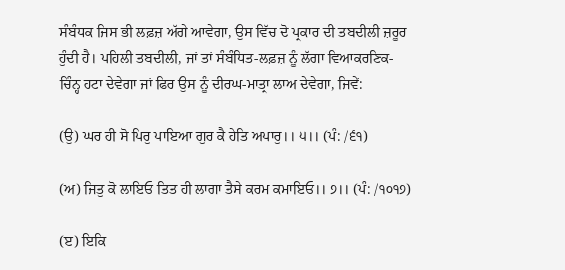ਸੰਬੰਧਕ ਜਿਸ ਭੀ ਲਫ਼ਜ਼ ਅੱਗੇ ਆਵੇਗਾ, ਉਸ ਵਿੱਚ ਦੋ ਪ੍ਰਕਾਰ ਦੀ ਤਬਦੀਲੀ ਜ਼ਰੂਰ ਹੁੰਦੀ ਹੈ। ਪਹਿਲੀ ਤਬਦੀਲੀ, ਜਾਂ ਤਾਂ ਸੰਬੰਧਿਤ-ਲਫ਼ਜ਼ ਨੂੰ ਲੱਗਾ ਵਿਆਕਰਣਿਕ-ਚਿੰਨ੍ਹ ਹਟਾ ਦੇਵੇਗਾ ਜਾਂ ਫਿਰ ਉਸ ਨੂੰ ਦੀਰਘ-ਮਾਤ੍ਰਾ ਲਾਅ ਦੇਵੇਗਾ, ਜਿਵੇਂ:

(ਉ) ਘਰ ਹੀ ਸੋ ਪਿਰੁ ਪਾਇਆ ਗੁਰ ਕੈ ਹੇਤਿ ਅਪਾਰੁ।। ੫।। (ਪੰ: /੬੧)

(ਅ) ਜਿਤੁ ਕੋ ਲਾਇਓ ਤਿਤ ਹੀ ਲਾਗਾ ਤੈਸੇ ਕਰਮ ਕਮਾਇਓ।। ੭।। (ਪੰ: /੧੦੧੭)

(ੲ) ਇਕਿ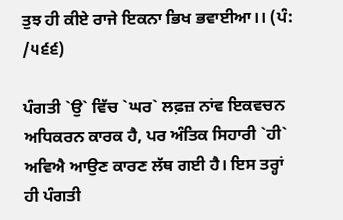ਤੁਝ ਹੀ ਕੀਏ ਰਾਜੇ ਇਕਨਾ ਭਿਖ ਭਵਾਈਆ।। (ਪੰ: /੫੬੬)

ਪੰਗਤੀ `ਉ` ਵਿੱਚ `ਘਰ` ਲਫ਼ਜ਼ ਨਾਂਵ ਇਕਵਚਨ ਅਧਿਕਰਨ ਕਾਰਕ ਹੈ, ਪਰ ਅੰਤਿਕ ਸਿਹਾਰੀ `ਹੀ` ਅਵਿਐ ਆਉਣ ਕਾਰਣ ਲੱਥ ਗਈ ਹੈ। ਇਸ ਤਰ੍ਹਾਂ ਹੀ ਪੰਗਤੀ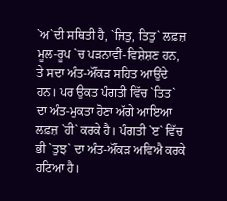`ਅ`ਦੀ ਸਥਿਤੀ ਹੈ, `ਜਿਤੁ, ਤਿਤੁ` ਲਫ਼ਜ਼ ਮੂਲ-ਰੂਪ `ਚ ਪੜਨਾਵੀਂ-ਵਿਸ਼ੇਸ਼ਣ ਹਨ, ਤੇ ਸਦਾ ਅੰਤ-ਔਂਕੜ ਸਹਿਤ ਆਉਂਦੇ ਹਨ। ਪਰ ਉਕਤ ਪੰਗਤੀ ਵਿੱਚ `ਤਿਤ` ਦਾ ਅੰਤ-ਮੁਕਤਾ ਹੋਣਾ ਅੱਗੇ ਆਇਆ ਲਫ਼ਜ਼ `ਹੀ` ਕਰਕੇ ਹੈ। ਪੰਗਤੀ `ੲ` ਵਿੱਚ ਭੀ `ਤੁਝ` ਦਾ ਅੰਤ-ਔਂਕੜ ਅਵਿਐ ਕਰਕੇ ਹਟਿਆ ਹੈ।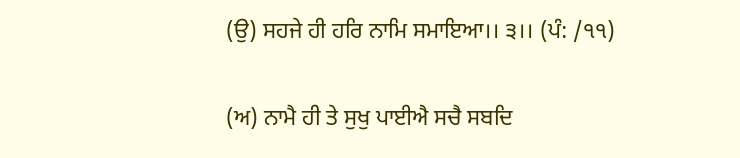(ਉ) ਸਹਜੇ ਹੀ ਹਰਿ ਨਾਮਿ ਸਮਾਇਆ।। ੩।। (ਪੰ: /੧੧)

(ਅ) ਨਾਮੈ ਹੀ ਤੇ ਸੁਖੁ ਪਾਈਐ ਸਚੈ ਸਬਦਿ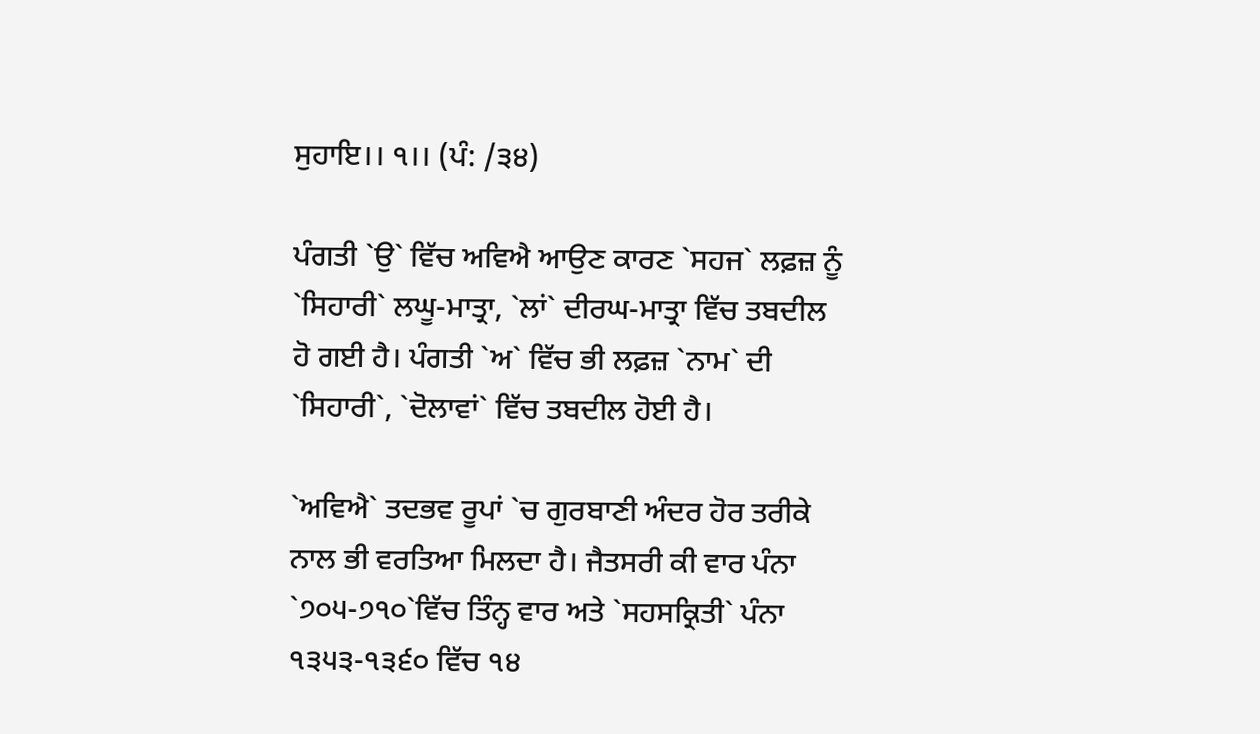ਸੁਹਾਇ।। ੧।। (ਪੰ: /੩੪)

ਪੰਗਤੀ `ਉ` ਵਿੱਚ ਅਵਿਐ ਆਉਣ ਕਾਰਣ `ਸਹਜ` ਲਫ਼ਜ਼ ਨੂੰ `ਸਿਹਾਰੀ` ਲਘੂ-ਮਾਤ੍ਰਾ, `ਲਾਂ` ਦੀਰਘ-ਮਾਤ੍ਰਾ ਵਿੱਚ ਤਬਦੀਲ ਹੋ ਗਈ ਹੈ। ਪੰਗਤੀ `ਅ` ਵਿੱਚ ਭੀ ਲਫ਼ਜ਼ `ਨਾਮ` ਦੀ `ਸਿਹਾਰੀ`, `ਦੋਲਾਵਾਂ` ਵਿੱਚ ਤਬਦੀਲ ਹੋਈ ਹੈ।

`ਅਵਿਐ` ਤਦਭਵ ਰੂਪਾਂ `ਚ ਗੁਰਬਾਣੀ ਅੰਦਰ ਹੋਰ ਤਰੀਕੇ ਨਾਲ ਭੀ ਵਰਤਿਆ ਮਿਲਦਾ ਹੈ। ਜੈਤਸਰੀ ਕੀ ਵਾਰ ਪੰਨਾ `੭੦੫-੭੧੦`ਵਿੱਚ ਤਿੰਨ੍ਹ ਵਾਰ ਅਤੇ `ਸਹਸਕ੍ਰਿਤੀ` ਪੰਨਾ ੧੩੫੩-੧੩੬੦ ਵਿੱਚ ੧੪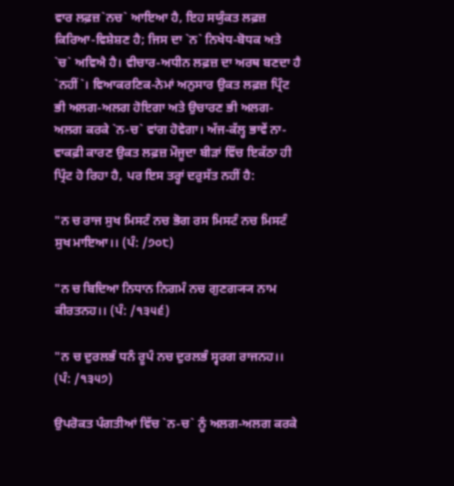ਵਾਰ ਲਫ਼ਜ਼`ਨਚ` ਆਇਆ ਹੈ, ਇਹ ਸਯੁੰਕਤ ਲਫ਼ਜ਼ ਕਿਰਿਆ-ਵਿਸ਼ੇਸ਼ਣ ਹੈ; ਜਿਸ ਦਾ `ਨ` ਨਿਖੇਧ-ਬੋਧਕ ਅਤੇ `ਚ` ਅਵਿਐ ਹੈ। ਵੀਚਾਰ-ਅਧੀਨ ਲਫ਼ਜ਼ ਦਾ ਅਰਥ ਬਣਦਾ ਹੈ `ਨਹੀਂ`। ਵਿਆਕਰਣਿਕ-ਨੇਮਾਂ ਅਨੁਸਾਰ ਉਕਤ ਲਫ਼ਜ਼ ਪ੍ਰਿੰਟ ਭੀ ਅਲਗ-ਅਲਗ ਹੋਇਗਾ ਅਤੇ ਉਚਾਰਣ ਭੀ ਅਲਗ-ਅਲਗ ਕਰਕੇ `ਨ-ਚ` ਵਾਂਗ ਹੋਵੇਗਾ। ਅੱਜ-ਕੱਲ੍ਹ ਭਾਵੇਂ ਨਾ-ਵਾਕਫ਼ੀ ਕਾਰਣ ਉਕਤ ਲਫ਼ਜ਼ ਮੌਜੂਦਾ ਬੀੜਾਂ ਵਿੱਚ ਇਕੱਠਾ ਹੀ ਪ੍ਰਿੰਟ ਹੋ ਰਿਹਾ ਹੈ, ਪਰ ਇਸ ਤਰ੍ਹਾਂ ਦਰੁਸੱਤ ਨਹੀਂ ਹੈ:

"ਨ ਚ ਰਾਜ ਸੁਖ ਮਿਸਟੰ ਨਚ ਭੋਗ ਰਸ ਮਿਸਟੰ ਨਚ ਮਿਸਟੰ ਸੁਖ ਮਾਇਆ।। (ਪੰ: /੭੦੮)

"ਨ ਚ ਬਿਦਿਆ ਨਿਧਾਨ ਨਿਗਮੰ ਨਚ ਗੁਣਗ੍ਯ੍ਯ ਨਾਮ ਕੀਰਤਨਹ।। (ਪੰ: /੧੩੫੬)

"ਨ ਚ ਦੁਰਲਭੰ ਧਨੰ ਰੂਪੰ ਨਚ ਦੁਰਲਭੰ ਸ੍ਵਰਗ ਰਾਜਨਹ।। (ਪੰ: /੧੩੫੭)

ਉਪਰੋਕਤ ਪੰਗਤੀਆਂ ਵਿੱਚ `ਨ-ਚ` ਨੂੰ ਅਲਗ-ਅਲਗ ਕਰਕੇ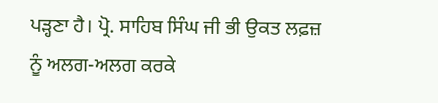ਪੜ੍ਹਣਾ ਹੈ। ਪ੍ਰੋ. ਸਾਹਿਬ ਸਿੰਘ ਜੀ ਭੀ ਉਕਤ ਲਫ਼ਜ਼ ਨੂੰ ਅਲਗ-ਅਲਗ ਕਰਕੇ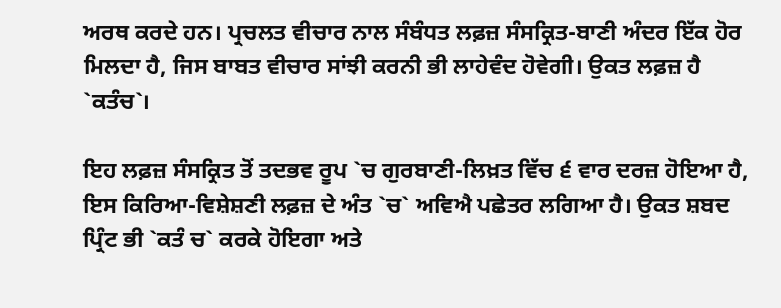ਅਰਥ ਕਰਦੇ ਹਨ। ਪ੍ਰਚਲਤ ਵੀਚਾਰ ਨਾਲ ਸੰਬੰਧਤ ਲਫ਼ਜ਼ ਸੰਸਕ੍ਰਿਤ-ਬਾਣੀ ਅੰਦਰ ਇੱਕ ਹੋਰ ਮਿਲਦਾ ਹੈ, ਜਿਸ ਬਾਬਤ ਵੀਚਾਰ ਸਾਂਝੀ ਕਰਨੀ ਭੀ ਲਾਹੇਵੰਦ ਹੋਵੇਗੀ। ਉਕਤ ਲਫ਼ਜ਼ ਹੈ `ਕਤੰਚ`।

ਇਹ ਲਫ਼ਜ਼ ਸੰਸਕ੍ਰਿਤ ਤੋਂ ਤਦਭਵ ਰੂਪ `ਚ ਗੁਰਬਾਣੀ-ਲਿਖ਼ਤ ਵਿੱਚ ੬ ਵਾਰ ਦਰਜ਼ ਹੋਇਆ ਹੈ, ਇਸ ਕਿਰਿਆ-ਵਿਸ਼ੇਸ਼ਣੀ ਲਫ਼ਜ਼ ਦੇ ਅੰਤ `ਚ` ਅਵਿਐ ਪਛੇਤਰ ਲਗਿਆ ਹੈ। ਉਕਤ ਸ਼ਬਦ ਪ੍ਰਿੰਟ ਭੀ `ਕਤੰ ਚ` ਕਰਕੇ ਹੋਇਗਾ ਅਤੇ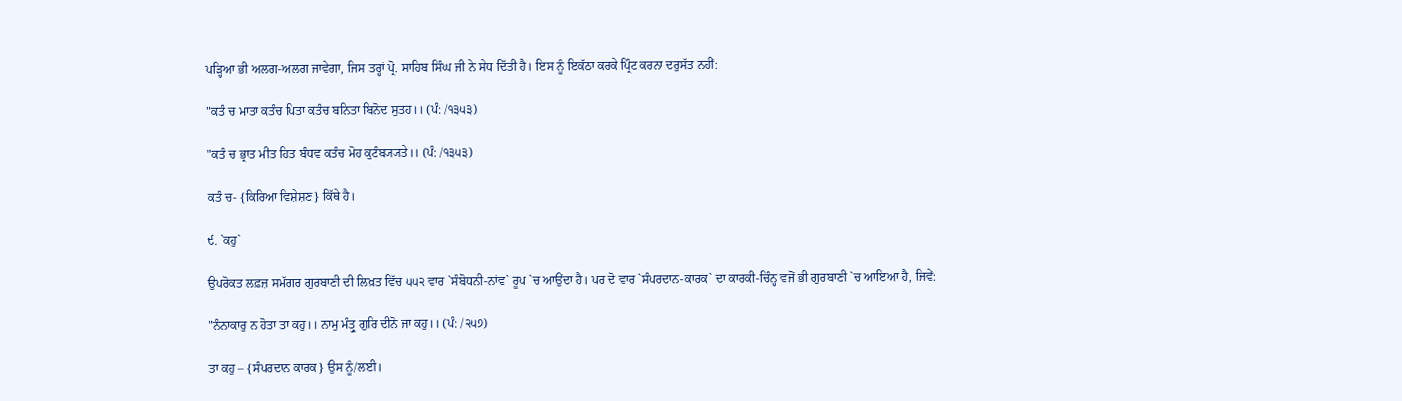ਪੜ੍ਹਿਆ ਭੀ ਅਲਗ-ਅਲਗ ਜਾਵੇਗਾ, ਜਿਸ ਤਰ੍ਹਾਂ ਪ੍ਰੋ. ਸਾਹਿਬ ਸਿੰਘ ਜੀ ਨੇ ਸੇਧ ਦਿੱਤੀ ਹੈ। ਇਸ ਨੂੰ ਇਕੱਠਾ ਕਰਕੇ ਪ੍ਰਿੰਟ ਕਰਨਾ ਦਰੁਸੱਤ ਨਹੀਂ:

"ਕਤੰ ਚ ਮਾਤਾ ਕਤੰਚ ਪਿਤਾ ਕਤੰਚ ਬਨਿਤਾ ਬਿਨੋਦ ਸੁਤਹ।। (ਪੰ: /੧੩੫੩)

"ਕਤੰ ਚ ਭ੍ਰਾਤ ਮੀਤ ਹਿਤ ਬੰਧਵ ਕਤੰਚ ਮੋਹ ਕੁਟੰਬ੍ਯ੍ਯਤੇ।। (ਪੰ: /੧੩੫੩)

ਕਤੰ ਚ- {ਕਿਰਿਆ ਵਿਸ਼ੇਸ਼ਣ} ਕਿੱਥੇ ਹੈ।

੯. `ਕਹੁ`

ਉਪਰੋਕਤ ਲਫ਼ਜ਼ ਸਮੱਗਰ ਗੁਰਬਾਣੀ ਦੀ ਲਿਖ਼ਤ ਵਿੱਚ ੫੫੨ ਵਾਰ `ਸੰਬੋਧਨੀ-ਨਾਂਵ` ਰੂਪ `ਚ ਆਉਂਦਾ ਹੈ। ਪਰ ਦੋ ਵਾਰ `ਸੰਪਰਦਾਨ-ਕਾਰਕ` ਦਾ ਕਾਰਕੀ-ਚਿੰਨ੍ਹ ਵਜੋਂ ਭੀ ਗੁਰਬਾਣੀ `ਚ ਆਇਆ ਹੈ, ਜਿਵੇਂ:

"ਨੰਨਾਕਾਰੁ ਨ ਹੋਤਾ ਤਾ ਕਹੁ।। ਨਾਮੁ ਮੰਤ੍ਰੁ ਗੁਰਿ ਦੀਨੋ ਜਾ ਕਹੁ।। (ਪੰ: /੨੫੭)

ਤਾ ਕਹੁ – {ਸੰਪਰਦਾਨ ਕਾਰਕ} ਉਸ ਨੂੰ/ਲਈ।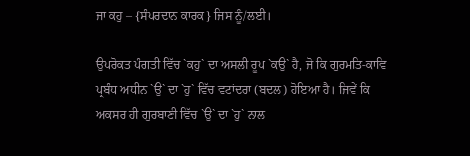ਜਾ ਕਹੁ – {ਸੰਪਰਦਾਨ ਕਾਰਕ} ਜਿਸ ਨੂੰ/ਲਈ।

ਉਪਰੋਕਤ ਪੰਗਤੀ ਵਿੱਚ `ਕਹੁ` ਦਾ ਅਸਲੀ ਰੂਪ `ਕਉ` ਹੈ, ਜੋ ਕਿ ਗੁਰਮਤਿ-ਕਾਵਿ ਪ੍ਰਬੰਧ ਅਧੀਨ `ਉ` ਦਾ `ਹੁ` ਵਿੱਚ ਵਟਾਂਦਰਾ (ਬਦਲ) ਹੋਇਆ ਹੈ। ਜਿਵੇਂ ਕਿ ਅਕਸਰ ਹੀ ਗੁਰਬਾਣੀ ਵਿੱਚ `ਉ` ਦਾ `ਹੁ` ਨਾਲ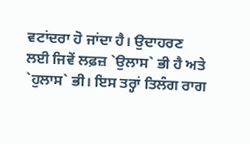ਵਟਾਂਦਰਾ ਹੋ ਜਾਂਦਾ ਹੈ। ਉਦਾਹਰਣ ਲਈ ਜਿਵੇਂ ਲਫ਼ਜ਼ `ਉਲਾਸ` ਭੀ ਹੈ ਅਤੇ `ਹੁਲਾਸ` ਭੀ। ਇਸ ਤਰ੍ਹਾਂ ਤਿਲੰਗ ਰਾਗ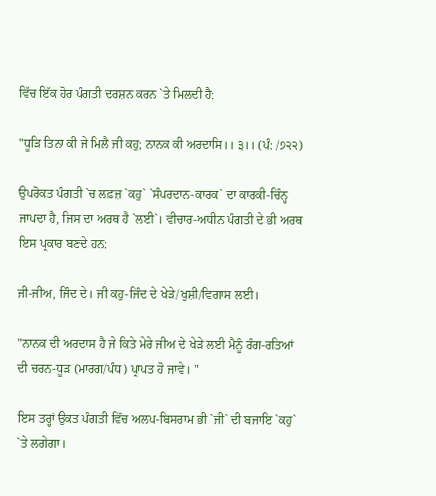ਵਿੱਚ ਇੱਕ ਹੋਰ ਪੰਗਤੀ ਦਰਸ਼ਨ ਕਰਨ `ਤੇ ਮਿਲਦੀ ਹੈ:

"ਧੂੜਿ ਤਿਨਾ ਕੀ ਜੇ ਮਿਲੈ ਜੀ ਕਹੁ; ਨਾਨਕ ਕੀ ਅਰਦਾਸਿ।। ੩।। (ਪੰ: /੭੨੨)

ਉਪਰੋਕਤ ਪੰਗਤੀ `ਚ ਲਫ਼ਜ਼ `ਕਹੁ` `ਸੰਪਰਦਾਨ-ਕਾਰਕ` ਦਾ ਕਾਰਕੀ-ਚਿੰਨ੍ਹ ਜਾਪਦਾ ਹੈ, ਜਿਸ ਦਾ ਅਰਥ ਹੈ `ਲਈ`। ਵੀਚਾਰ-ਅਧੀਨ ਪੰਗਤੀ ਦੇ ਭੀ ਅਰਥ ਇਸ ਪ੍ਰਕਾਰ ਬਣਦੇ ਹਨ:

ਜੀ-ਜੀਅ, ਜਿੰਦ ਦੇ। ਜੀ ਕਹੁ-ਜਿੰਦ ਦੇ ਖੇੜੇ/ਖੁਸ਼ੀ/ਵਿਗਾਸ ਲਈ।

"ਨਾਨਕ ਦੀ ਅਰਦਾਸ ਹੈ ਜੇ ਕਿਤੇ ਮੇਰੇ ਜੀਅ ਦੇ ਖੇੜੇ ਲਈ ਮੈਨੂੰ ਰੰਗ-ਰਤਿਆਂ ਦੀ ਚਰਨ-ਧੂੜ (ਮਾਰਗ/ਪੰਧ) ਪ੍ਰਾਪਤ ਹੋ ਜਾਵੇ। "

ਇਸ ਤਰ੍ਹਾਂ ਉਕਤ ਪੰਗਤੀ ਵਿੱਚ ਅਲਪ-ਬਿਸਰਾਮ ਭੀ `ਜੀ` ਦੀ ਬਜਾਇ `ਕਹੁ` `ਤੇ ਲਗੇਗਾ।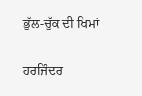ਭੁੱਲ-ਚੁੱਕ ਦੀ ਖਿਮਾਂ

ਹਰਜਿੰਦਰ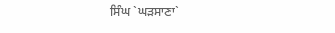ਸਿੰਘ `ਘੜਸਾਣਾ`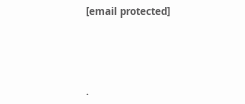[email protected]




.